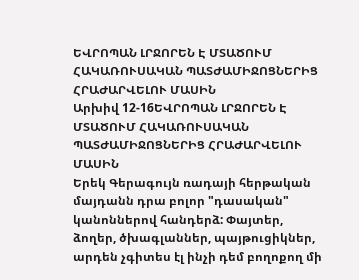ԵՎՐՈՊԱՆ ԼՐՋՈՐԵՆ Է ՄՏԱԾՈՒՄ ՀԱԿԱՌՈՒՍԱԿԱՆ ՊԱՏԺԱՄԻՋՈՑՆԵՐԻՑ ՀՐԱԺԱՐՎԵԼՈՒ ՄԱՍԻՆ
Արխիվ 12-16ԵՎՐՈՊԱՆ ԼՐՋՈՐԵՆ Է ՄՏԱԾՈՒՄ ՀԱԿԱՌՈՒՍԱԿԱՆ ՊԱՏԺԱՄԻՋՈՑՆԵՐԻՑ ՀՐԱԺԱՐՎԵԼՈՒ ՄԱՍԻՆ
Երեկ Գերագույն ռադայի հերթական մայդանն դրա բոլոր "դասական" կանոններով հանդերձ: Փայտեր, ձողեր, ծխագլաններ, պայթուցիկներ, արդեն չգիտես էլ ինչի դեմ բողոքող մի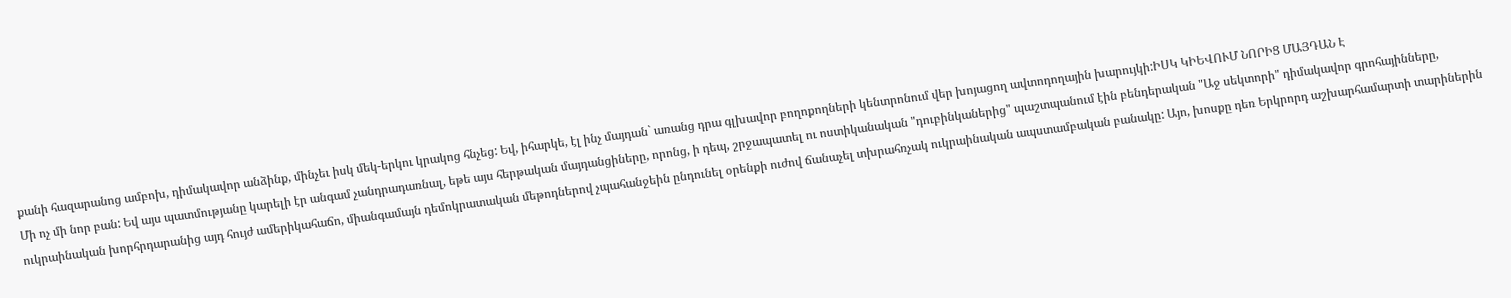քանի հազարանոց ամբոխ, դիմակավոր անձինք, մինչեւ իսկ մեկ-երկու կրակոց հնչեց: Եվ, իհարկե, էլ ինչ մայդան` առանց դրա գլխավոր բողոքողների կենտրոնում վեր խոյացող ավտոդողային խարույկի:ԻՍԿ ԿԻԵՎՈՒՄ ՆՈՐԻՑ ՄԱՅԴԱՆ Է
Մի ոչ մի նոր բան: Եվ այս պատմությանը կարելի էր անգամ չանդրադառնալ, եթե այս հերթական մայդանցիները, որոնց, ի դեպ, շրջապատել ու ոստիկանական "դուբինկաներից" պաշտպանում էին բենդերական "Աջ սեկտորի" դիմակավոր գրոհայինները, ուկրաինական խորհրդարանից այդ հույժ ամերիկահաճո, միանգամայն դեմոկրատական մեթոդներով չպահանջեին ընդունել օրենքի ուժով ճանաչել տխրահռչակ ուկրաինական ապստամբական բանակը: Այո, խոսքը դեռ Երկրորդ աշխարհամարտի տարիներին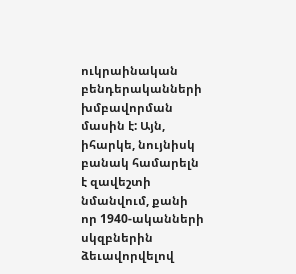ուկրաինական բենդերականների խմբավորման մասին է: Այն, իհարկե, նույնիսկ բանակ համարելն է զավեշտի նմանվում, քանի որ 1940-ականների սկզբներին ձեւավորվելով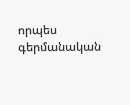որպես գերմանական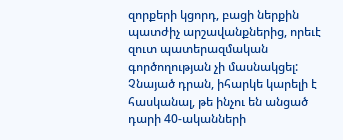զորքերի կցորդ, բացի ներքին պատժիչ արշավանքներից, որեւէ զուտ պատերազմական գործողության չի մասնակցել: Չնայած դրան, իհարկե կարելի է հասկանալ, թե ինչու են անցած դարի 40-ականների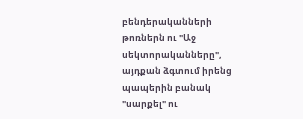բենդերականների թոռներն ու "Աջ սեկտորականները", այդքան ձգտում իրենց պապերին բանակ "սարքել" ու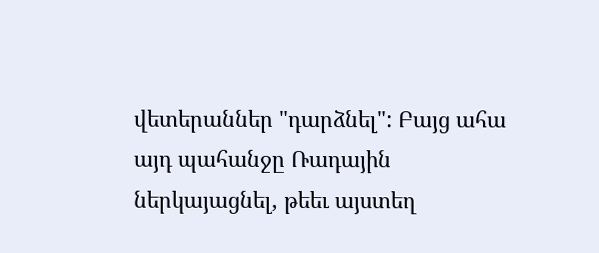վետերաններ "դարձնել": Բայց ահա այդ պահանջը Ռադային ներկայացնել, թեեւ այստեղ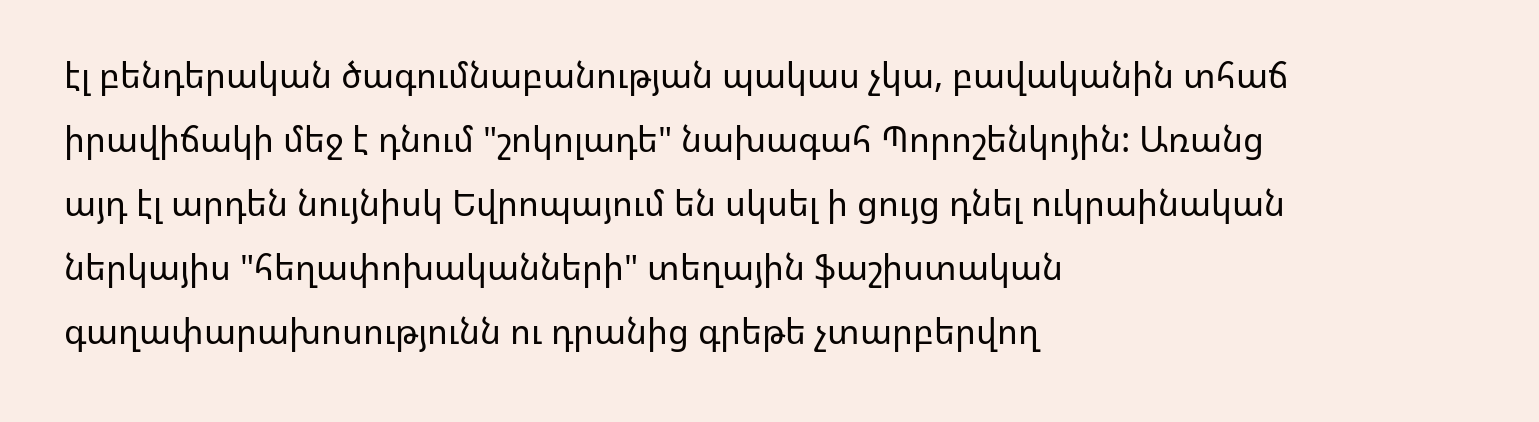էլ բենդերական ծագումնաբանության պակաս չկա, բավականին տհաճ իրավիճակի մեջ է դնում "շոկոլադե" նախագահ Պորոշենկոյին: Առանց այդ էլ արդեն նույնիսկ Եվրոպայում են սկսել ի ցույց դնել ուկրաինական ներկայիս "հեղափոխականների" տեղային ֆաշիստական գաղափարախոսությունն ու դրանից գրեթե չտարբերվող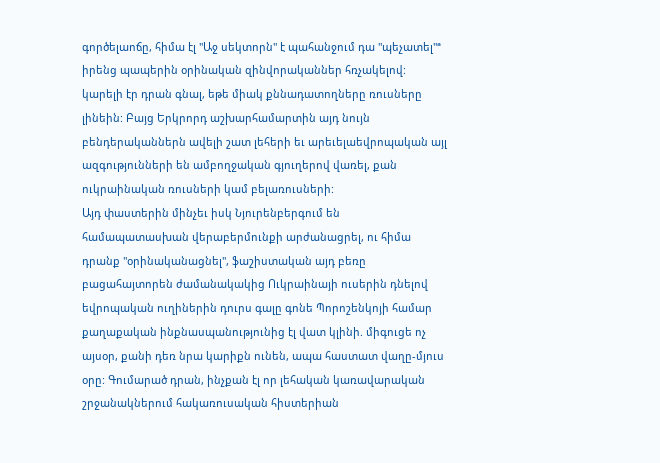գործելաոճը, հիմա էլ "Աջ սեկտորն" է պահանջում դա "պեչատել"ª իրենց պապերին օրինական զինվորականներ հռչակելով: կարելի էր դրան գնալ, եթե միակ քննադատողները ռուսները լինեին: Բայց Երկրորդ աշխարհամարտին այդ նույն բենդերականներն ավելի շատ լեհերի եւ արեւելաեվրոպական այլ ազգությունների են ամբողջական գյուղերով վառել, քան ուկրաինական ռուսների կամ բելառուսների:
Այդ փաստերին մինչեւ իսկ Նյուրենբերգում են համապատասխան վերաբերմունքի արժանացրել, ու հիմա դրանք "օրինականացնել", ֆաշիստական այդ բեռը բացահայտորեն ժամանակակից Ուկրաինայի ուսերին դնելով եվրոպական ուղիներին դուրս գալը գոնե Պորոշենկոյի համար քաղաքական ինքնասպանությունից էլ վատ կլինի. միգուցե ոչ այսօր, քանի դեռ նրա կարիքն ունեն, ապա հաստատ վաղը-մյուս օրը: Գումարած դրան, ինչքան էլ որ լեհական կառավարական շրջանակներում հակառուսական հիստերիան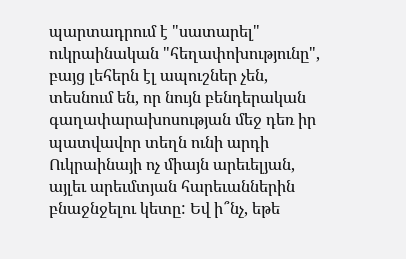պարտադրում է "սատարել" ուկրաինական "հեղափոխությունը", բայց լեհերն էլ ապուշներ չեն, տեսնում են, որ նույն բենդերական գաղափարախոսության մեջ դեռ իր պատվավոր տեղն ունի արդի Ուկրաինայի ոչ միայն արեւելյան, այլեւ արեւմտյան հարեւաններին բնաջնջելու կետը: Եվ ի՞նչ, եթե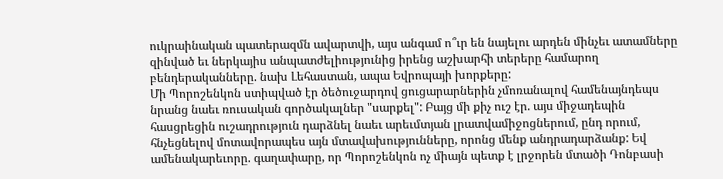ուկրաինական պատերազմն ավարտվի, այս անգամ ո՞ւր են նայելու արդեն մինչեւ ատամները զինված եւ ներկայիս անպատժելիությունից իրենց աշխարհի տերերը համարող բենդերականները. նախ Լեհաստան, ապա Եվրոպայի խորքերը:
Մի Պորոշենկոն ստիպված էր ծեծուջարդով ցուցարարներին չմոռանալով համենայնդեպս նրանց նաեւ ռուսական գործակալներ "սարքել": Բայց մի քիչ ուշ էր. այս միջադեպին հասցրեցին ուշադրություն դարձնել նաեւ արեւմտյան լրատվամիջոցներում, ընդ որում, հնչեցնելով մոտավորապես այն մտավախությունները, որոնց մենք անդրադարձանք: Եվ ամենակարեւորը. գաղափարը, որ Պորոշենկոն ոչ միայն պետք է լրջորեն մտածի Դոնբասի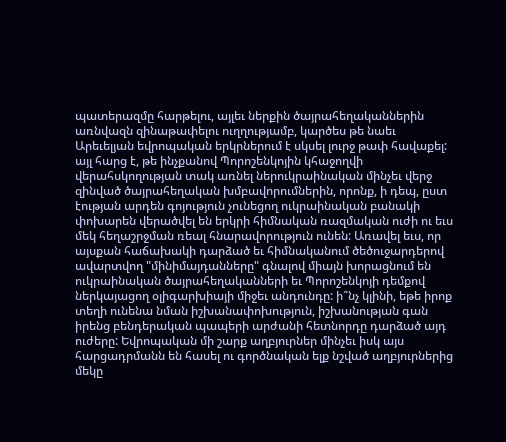պատերազմը հարթելու, այլեւ ներքին ծայրահեղականներին առնվազն զինաթափելու ուղղությամբ, կարծես թե նաեւ Արեւելյան եվրոպական երկրներում է սկսել լուրջ թափ հավաքել: այլ հարց է, թե ինչքանով Պորոշենկոյին կհաջողվի վերահսկողության տակ առնել ներուկրաինական մինչեւ վերջ զինված ծայրահեղական խմբավորումներին, որոնք, ի դեպ, ըստ էության արդեն գոյություն չունեցող ուկրաինական բանակի փոխարեն վերածվել են երկրի հիմնական ռազմական ուժի ու եւս մեկ հեղաշրջման ռեալ հնարավորություն ունեն: Առավել եւս, որ այսքան հաճախակի դարձած եւ հիմնականում ծեծուջարդերով ավարտվող "մինիմայդանները" գնալով միայն խորացնում են ուկրաինական ծայրահեղականների եւ Պորոշենկոյի դեմքով ներկայացող օլիգարխիայի միջեւ անդունդը: ի՞նչ կլինի, եթե իրոք տեղի ունենա նման իշխանափոխություն, իշխանության գան իրենց բենդերական պապերի արժանի հետնորդը դարձած այդ ուժերը: Եվրոպական մի շարք աղբյուրներ մինչեւ իսկ այս հարցադրմանն են հասել ու գործնական ելք նշված աղբյուրներից մեկը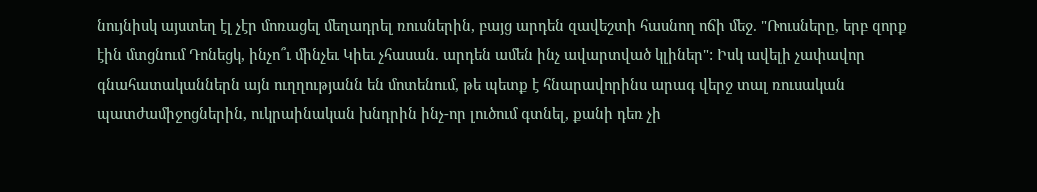նույնիսկ այստեղ էլ չէր մոռացել մեղադրել ռուսներին, բայց արդեն զավեշտի հասնող ոճի մեջ. "Ռուսները, երբ զորք էին մտցնում Դոնեցկ, ինչո՞ւ մինչեւ Կիեւ չհասան. արդեն ամեն ինչ ավարտված կլիներ": Իսկ ավելի չափավոր գնահատականներն այն ուղղությանն են մոտենում, թե պետք է հնարավորինս արագ վերջ տալ ռուսական պատժամիջոցներին, ուկրաինական խնդրին ինչ-որ լուծում գտնել, քանի դեռ չի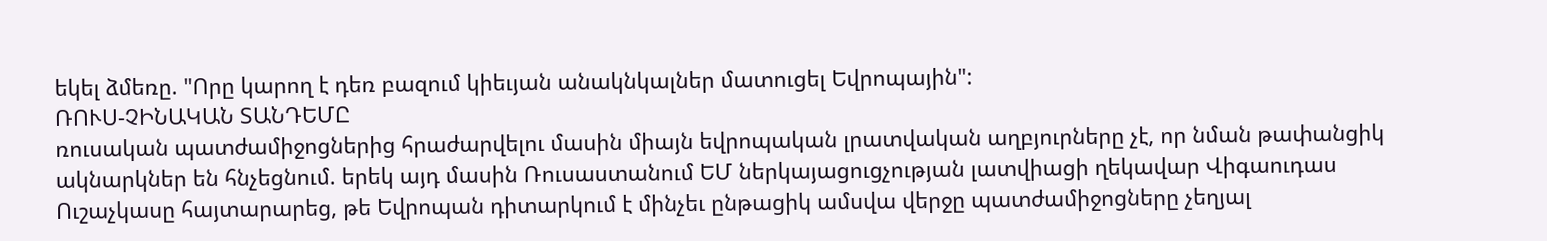եկել ձմեռը. "Որը կարող է դեռ բազում կիեւյան անակնկալներ մատուցել Եվրոպային":
ՌՈՒՍ-ՉԻՆԱԿԱՆ ՏԱՆԴԵՄԸ
ռուսական պատժամիջոցներից հրաժարվելու մասին միայն եվրոպական լրատվական աղբյուրները չէ, որ նման թափանցիկ ակնարկներ են հնչեցնում. երեկ այդ մասին Ռուսաստանում ԵՄ ներկայացուցչության լատվիացի ղեկավար Վիգաուդաս Ուշաչկասը հայտարարեց, թե Եվրոպան դիտարկում է մինչեւ ընթացիկ ամսվա վերջը պատժամիջոցները չեղյալ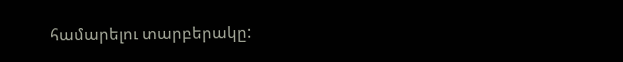համարելու տարբերակը: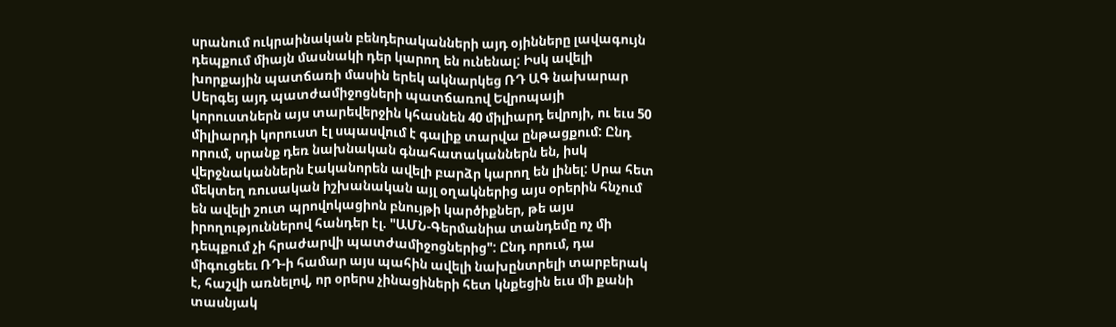սրանում ուկրաինական բենդերականների այդ օյինները լավագույն դեպքում միայն մասնակի դեր կարող են ունենալ: Իսկ ավելի խորքային պատճառի մասին երեկ ակնարկեց ՌԴ ԱԳ նախարար Սերգեյ այդ պատժամիջոցների պատճառով Եվրոպայի կորուստներն այս տարեվերջին կհասնեն 40 միլիարդ եվրոյի, ու եւս 50 միլիարդի կորուստ էլ սպասվում է գալիք տարվա ընթացքում: Ընդ որում, սրանք դեռ նախնական գնահատականներն են, իսկ վերջնականներն էականորեն ավելի բարձր կարող են լինել: Սրա հետ մեկտեղ ռուսական իշխանական այլ օղակներից այս օրերին հնչում են ավելի շուտ պրովոկացիոն բնույթի կարծիքներ, թե այս իրողություններով հանդեր էլ. "ԱՄՆ-Գերմանիա տանդեմը ոչ մի դեպքում չի հրաժարվի պատժամիջոցներից": Ընդ որում, դա միգուցեեւ ՌԴ-ի համար այս պահին ավելի նախընտրելի տարբերակ է, հաշվի առնելով, որ օրերս չինացիների հետ կնքեցին եւս մի քանի տասնյակ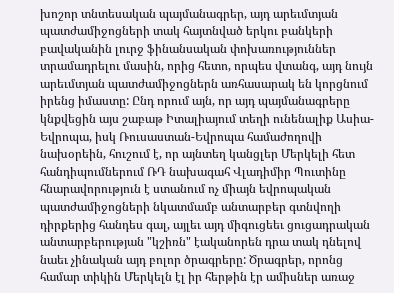խոշոր տնտեսական պայմանագրեր, այդ արեւմտյան պատժամիջոցների տակ հայտնված երկու բանկերի բավականին լուրջ ֆինանսական փոխառություններ տրամադրելու մասին, որից հետո, որպես վտանգ, այդ նույն արեւմտյան պատժամիջոցներն առհասարակ են կորցնում իրենց իմաստը: Ընդ որում այն, որ այդ պայմանագրերը կնքվեցին այս շաբաթ Իտալիայում տեղի ունենալիք Ասիա-Եվրոպա, իսկ Ռուսաստան-Եվրոպա համաժողովի նախօրեին, հուշում է, որ այնտեղ կանցլեր Մերկելի հետ հանդիպումներում ՌԴ նախագահ Վլադիմիր Պուտինը հնարավորություն է ստանում ոչ միայն եվրոպական պատժամիջոցների նկատմամբ անտարբեր գտնվողի դիրքերից հանդես գալ, այլեւ այդ միգուցեեւ ցուցադրական անտարբերության "կշիռն" էականորեն դրա տակ դնելով նաեւ չինական այդ բոլոր ծրագրերը: Ծրագրեր, որոնց համար տիկին Մերկելն էլ իր հերթին էր ամիսներ առաջ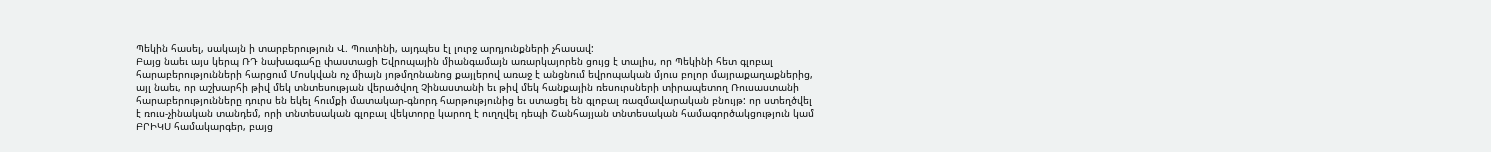Պեկին հասել, սակայն ի տարբերություն Վ. Պուտինի, այդպես էլ լուրջ արդյունքների չհասավ:
Բայց նաեւ այս կերպ ՌԴ նախագահը փաստացի Եվրոպային միանգամայն առարկայորեն ցույց է տալիս, որ Պեկինի հետ գլոբալ հարաբերությունների հարցում Մոսկվան ոչ միայն յոթմղոնանոց քայլերով առաջ է անցնում եվրոպական մյուս բոլոր մայրաքաղաքներից, այլ նաեւ, որ աշխարհի թիվ մեկ տնտեսության վերածվող Չինաստանի եւ թիվ մեկ հանքային ռեսուրսների տիրապետող Ռուսաստանի հարաբերությունները դուրս են եկել հումքի մատակար-գնորդ հարթությունից եւ ստացել են գլոբալ ռազմավարական բնույթ: որ ստեղծվել է ռուս-չինական տանդեմ, որի տնտեսական գլոբալ վեկտորը կարող է ուղղվել դեպի Շանհայյան տնտեսական համագործակցություն կամ ԲՐԻԿՍ համակարգեր, բայց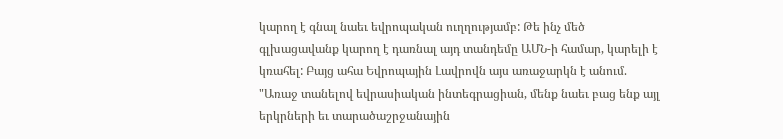կարող է գնալ նաեւ եվրոպական ուղղությամբ: Թե ինչ մեծ գլխացավանք կարող է դառնալ այդ տանդեմը ԱՄՆ-ի համար, կարելի է կռահել: Բայց ահա Եվրոպային Լավրովն այս առաջարկն է անում. "Առաջ տանելով եվրասիական ինտեգրացիան, մենք նաեւ բաց ենք այլ երկրների եւ տարածաշրջանային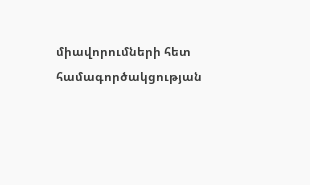միավորումների հետ համագործակցության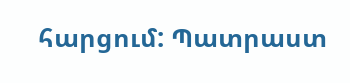հարցում: Պատրաստ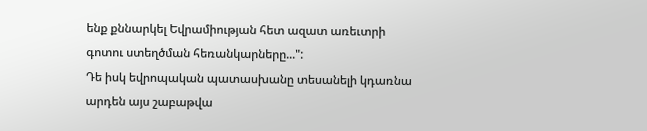ենք քննարկել Եվրամիության հետ ազատ առեւտրի գոտու ստեղծման հեռանկարները...":
Դե իսկ եվրոպական պատասխանը տեսանելի կդառնա արդեն այս շաբաթվա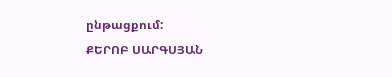ընթացքում:
ՔԵՐՈԲ ՍԱՐԳՍՅԱՆ